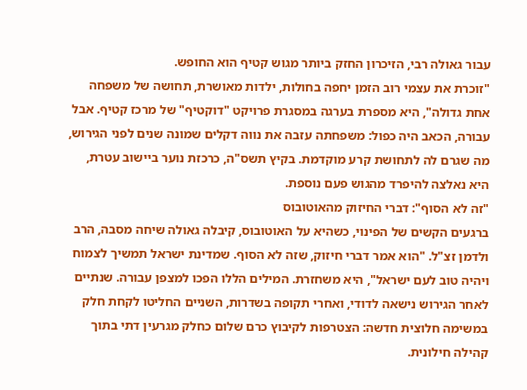עבור גאולה רבי, הזיכרון החזק ביותר מגוש קטיף הוא החופש.
"זוכרת את עצמי רוב הזמן יחפה בחולות, ילדות מאושרת, תחושה של משפחה אחת גדולה", היא מספרת בערגה במסגרת פרויקט "דוקטיף" של מרכז קטיף. אבל עבורה, הכאב היה כפול: משפחתה עזבה את נווה דקלים שמונה שנים לפני הגירוש, מה שגרם לה לתחושת קרע מוקדמת. בקיץ תשס"ה, כרכזת נוער ביישוב עטרת, היא נאלצה להיפרד מהגוש פעם נוספת.
"זה לא הסוף": דברי החיזוק מהאוטובוס
ברגעים הקשים של הפינוי, כשהיא על האוטובוס, קיבלה גאולה שיחה מסבה, הרב ולדמן זצ"ל. "הוא אמר דברי חיזוק, שזה לא הסוף. שמדינת ישראל תמשיך לצמוח ויהיה טוב לעם ישראל", היא משחזרת. המילים הללו הפכו למצפן עבורה. שנתיים לאחר הגירוש נישאה לדודי, ואחרי תקופה בשדרות, השניים החליטו לקחת חלק במשימה חלוצית חדשה: הצטרפות לקיבוץ כרם שלום כחלק מגרעין דתי בתוך קהילה חילונית.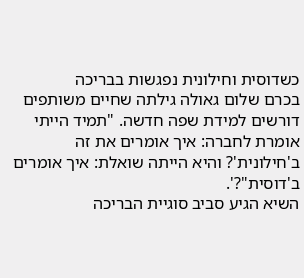כשדוסית וחילונית נפגשות בבריכה
בכרם שלום גאולה גילתה שחיים משותפים דורשים למידת שפה חדשה. "תמיד הייתי אומרת לחברה: איך אומרים את זה ב'חילונית'? והיא הייתה שואלת: איך אומרים ב'דוסית"?'.
השיא הגיע סביב סוגיית הבריכה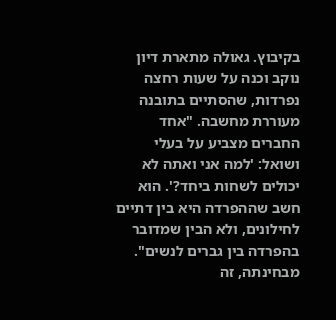בקיבוץ. גאולה מתארת דיון נוקב וכנה על שעות רחצה נפרדות, שהסתיים בתובנה מעוררת מחשבה. "אחד החברים מצביע על בעלי ושואל: 'למה אני ואתה לא יכולים לשחות ביחד?'. הוא חשב שההפרדה היא בין דתיים לחילונים, ולא הבין שמדובר בהפרדה בין גברים לנשים". מבחינתה, זה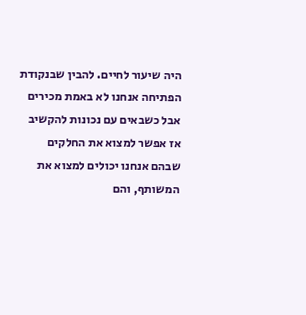היה שיעור לחיים. להבין שבנקודת הפתיחה אנחנו לא באמת מכירים אבל כשבאים עם נכונות להקשיב אז אפשר למצוא את החלקים שבהם אנחנו יכולים למצוא את המשותף, והם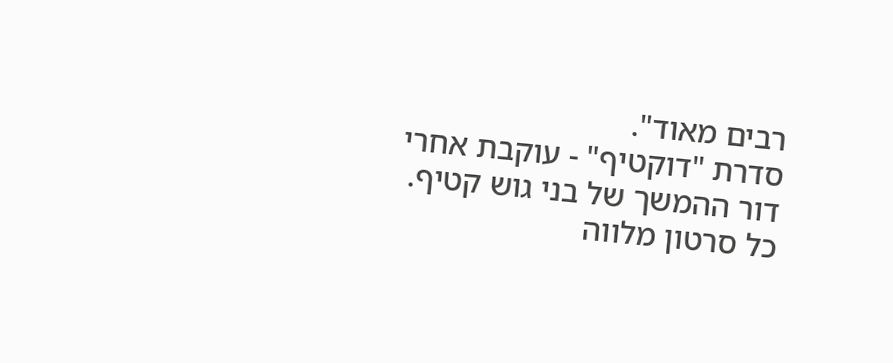רבים מאוד".
סדרת "דוקטיף" - עוקבת אחרי דור ההמשך של בני גוש קטיף.
כל סרטון מלווה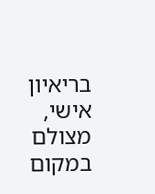בריאיון אישי, מצולם במקום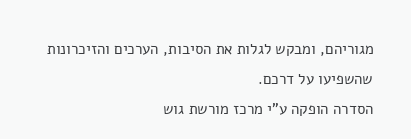מגוריהם, ומבקש לגלות את הסיבות, הערכים והזיכרונות שהשפיעו על דרכם.
הסדרה הופקה ע"י מרכז מורשת גוש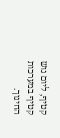קטיף, ליום גוש קטיף במערכות החינוך.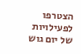הצטרפו לפעילויות של יום גוש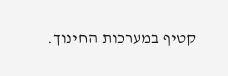קטיף במערכות החינוך.